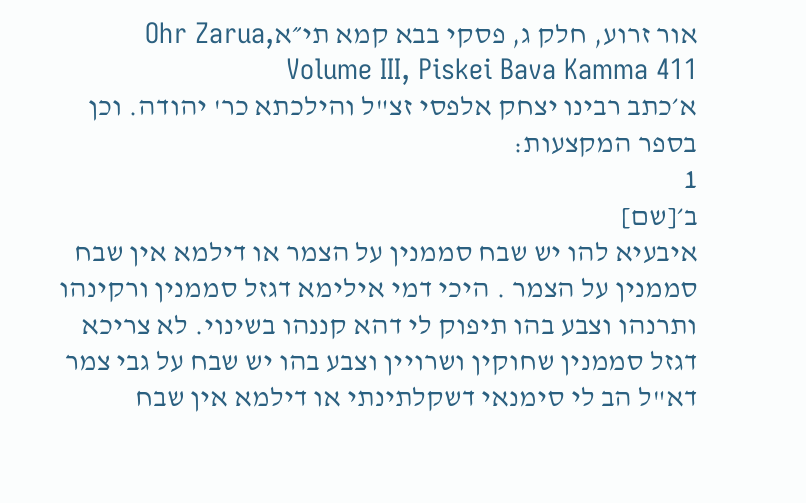אור זרוע, חלק ג, פסקי בבא קמא תי״אOhr Zarua, Volume III, Piskei Bava Kamma 411
א׳כתב רבינו יצחק אלפסי זצ"ל והילכתא כר' יהודה. וכן בספר המקצעות:
1
ב׳[שם]
איבעיא להו יש שבח סממנין על הצמר או דילמא אין שבח סממנין על הצמר . היכי דמי אילימא דגזל סממנין ורקינהו ותרנהו וצבע בהו תיפוק לי דהא קננהו בשינוי. לא צריכא דגזל סממנין שחוקין ושרויין וצבע בהו יש שבח על גבי צמר דא"ל הב לי סימנאי דשקלתינתי או דילמא אין שבח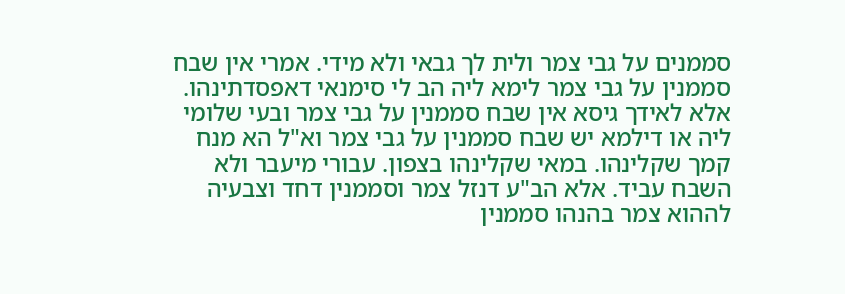סממנים על גבי צמר ולית לך גבאי ולא מידי. אמרי אין שבח סממנין על גבי צמר לימא ליה הב לי סימנאי דאפסדתינהו. אלא לאידך גיסא אין שבח סממנין על גבי צמר ובעי שלומי ליה או דילמא יש שבח סממנין על גבי צמר וא"ל הא מנח קמך שקלינהו. במאי שקלינהו בצפון. עבורי מיעבר ולא השבח עביד. אלא הב"ע דנזל צמר וסממנין דחד וצבעיה לההוא צמר בהנהו סממנין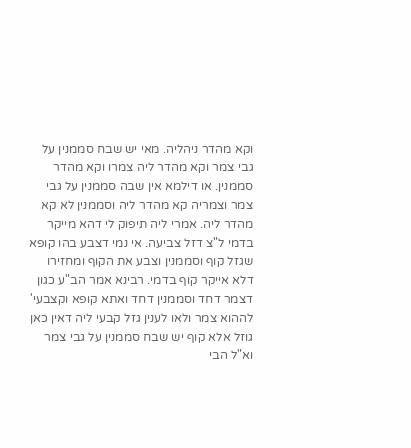וקא מהדר ניהליה. מאי יש שבח סממנין על גבי צמר וקא מהדר ליה צמרו וקא מהדר סממנין. או דילמא אין שבה סממנין על גבי צמר וצמריה קא מהדר ליה וסממנין לא קא מהדר ליה. אמרי ליה תיפוק לי דהא מייקר בדמי ל"צ דזל צביעה. אי נמי דצבע בהו קופא שגזל קוף וסממנין וצבע את הקוף ומחזירו דלא אייקר קוף בדמי. רבינא אמר הב"ע כגון דצמר דחד וסממנין דחד ואתא קופא וקצבעי' לההוא צמר ולאו לענין גזל קבעי ליה דאין כאן גוזל אלא קוף יש שבח סממנין על גבי צמר וא"ל הבי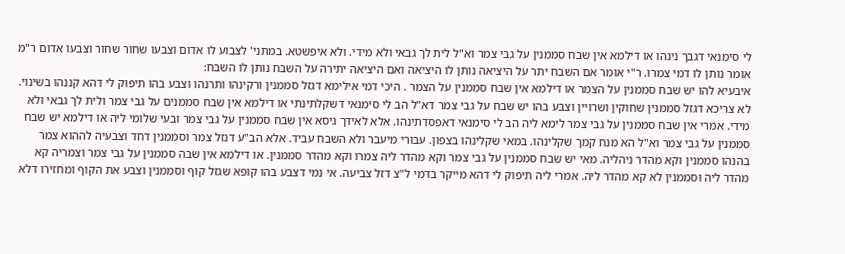לי סימנאי דגבך נינהו או דילמא אין שבח סממנין על גבי צמר וא"ל לית לך גבאי ולא מידי. ולא איפשטא. במתני' לצבוע לו אדום וצבעו שחור שחור וצבעו אדום ר"מ אומר נותן לו דמי צמרו. ר"י אומר אם השבח יתר על היציאה נותן לו היציאה ואם היציאה יתירה על השבח נותן לו השבח:
איבעיא להו יש שבח סממנין על הצמר או דילמא אין שבח סממנין על הצמר . היכי דמי אילימא דגזל סממנין ורקינהו ותרנהו וצבע בהו תיפוק לי דהא קננהו בשינוי. לא צריכא דגזל סממנין שחוקין ושרויין וצבע בהו יש שבח על גבי צמר דא"ל הב לי סימנאי דשקלתינתי או דילמא אין שבח סממנים על גבי צמר ולית לך גבאי ולא מידי. אמרי אין שבח סממנין על גבי צמר לימא ליה הב לי סימנאי דאפסדתינהו. אלא לאידך גיסא אין שבח סממנין על גבי צמר ובעי שלומי ליה או דילמא יש שבח סממנין על גבי צמר וא"ל הא מנח קמך שקלינהו. במאי שקלינהו בצפון. עבורי מיעבר ולא השבח עביד. אלא הב"ע דנזל צמר וסממנין דחד וצבעיה לההוא צמר בהנהו סממנין וקא מהדר ניהליה. מאי יש שבח סממנין על גבי צמר וקא מהדר ליה צמרו וקא מהדר סממנין. או דילמא אין שבה סממנין על גבי צמר וצמריה קא מהדר ליה וסממנין לא קא מהדר ליה. אמרי ליה תיפוק לי דהא מייקר בדמי ל"צ דזל צביעה. אי נמי דצבע בהו קופא שגזל קוף וסממנין וצבע את הקוף ומחזירו דלא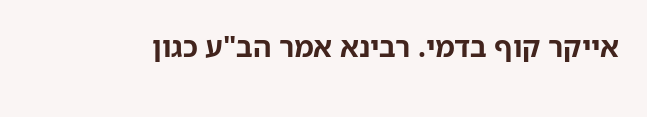אייקר קוף בדמי. רבינא אמר הב"ע כגון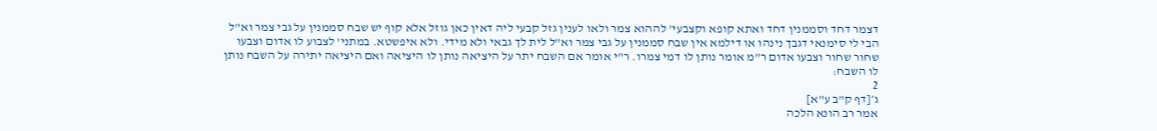דצמר דחד וסממנין דחד ואתא קופא וקצבעי' לההוא צמר ולאו לענין גזל קבעי ליה דאין כאן גוזל אלא קוף יש שבח סממנין על גבי צמר וא"ל הבי לי סימנאי דגבך נינהו או דילמא אין שבח סממנין על גבי צמר וא"ל לית לך גבאי ולא מידי. ולא איפשטא. במתני' לצבוע לו אדום וצבעו שחור שחור וצבעו אדום ר"מ אומר נותן לו דמי צמרו. ר"י אומר אם השבח יתר על היציאה נותן לו היציאה ואם היציאה יתירה על השבח נותן לו השבח:
2
ג׳[דף ק"ב ע"א]
אמר רב הונא הלכה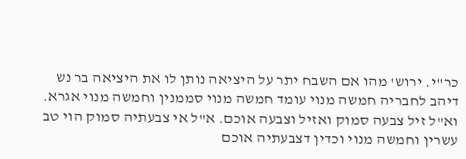כר"י. ירוש' מהו אם השבח יתר על היציאה נותן לו את היציאה בר נש דיהב לחבריה חמשה מנוי עומד חמשה מנוי סממנין וחמשה מנוי אגרא. וא"ל זיל צבעה סמוק ואזיל וצבעה אוכם. א"ל אי צבעתיה סמוק הוי טב עשרין וחמשה מנוי וכדין דצבעתיה אוכם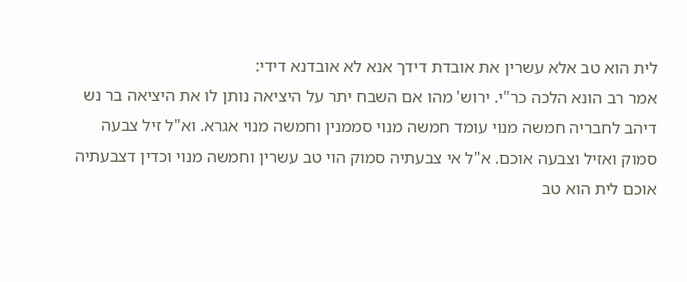לית הוא טב אלא עשרין את אובדת דידך אנא לא אובדנא דידי:
אמר רב הונא הלכה כר"י. ירוש' מהו אם השבח יתר על היציאה נותן לו את היציאה בר נש דיהב לחבריה חמשה מנוי עומד חמשה מנוי סממנין וחמשה מנוי אגרא. וא"ל זיל צבעה סמוק ואזיל וצבעה אוכם. א"ל אי צבעתיה סמוק הוי טב עשרין וחמשה מנוי וכדין דצבעתיה אוכם לית הוא טב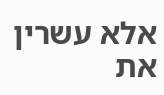אלא עשרין את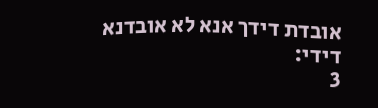אובדת דידך אנא לא אובדנא דידי:
3